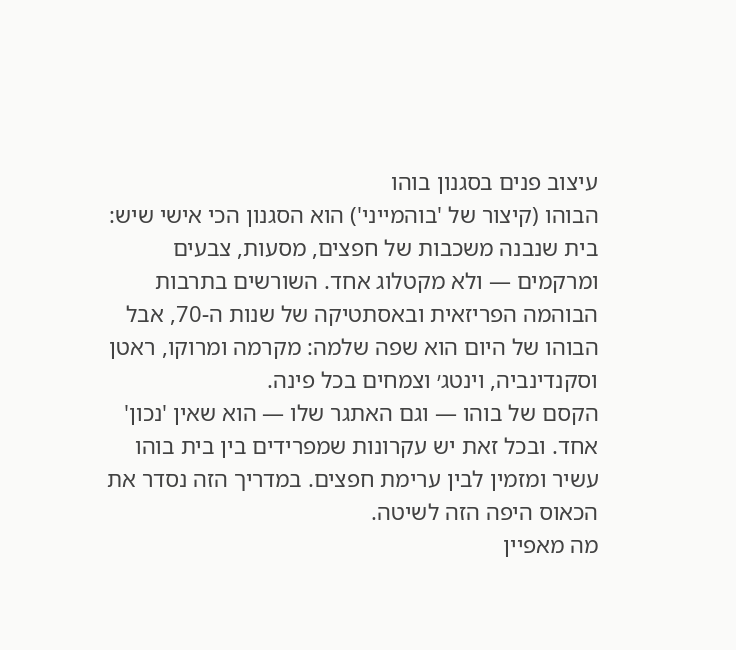עיצוב פנים בסגנון בוהו
הבוהו (קיצור של 'בוהמייני') הוא הסגנון הכי אישי שיש: בית שנבנה משכבות של חפצים, מסעות, צבעים ומרקמים — ולא מקטלוג אחד. השורשים בתרבות הבוהמה הפריזאית ובאסתטיקה של שנות ה-70, אבל הבוהו של היום הוא שפה שלמה: מקרמה ומרוקו, ראטן וסקנדינביה, וינטג׳ וצמחים בכל פינה.
הקסם של בוהו — וגם האתגר שלו — הוא שאין 'נכון' אחד. ובכל זאת יש עקרונות שמפרידים בין בית בוהו עשיר ומזמין לבין ערימת חפצים. במדריך הזה נסדר את הכאוס היפה הזה לשיטה.
מה מאפיין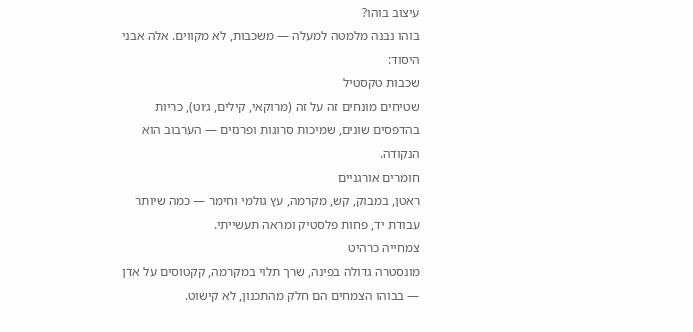עיצוב בוהו?
בוהו נבנה מלמטה למעלה — משכבות, לא מקווים. אלה אבני היסוד:
שכבות טקסטיל
שטיחים מונחים זה על זה (מרוקאי, קילים, ג׳וט), כריות בהדפסים שונים, שמיכות סרוגות ופרנזים — הערבוב הוא הנקודה.
חומרים אורגניים
ראטן, במבוק, קש, מקרמה, עץ גולמי וחימר — כמה שיותר עבודת יד, פחות פלסטיק ומראה תעשייתי.
צמחייה כרהיט
מונסטרה גדולה בפינה, שרך תלוי במקרמה, קקטוסים על אדן — בבוהו הצמחים הם חלק מהתכנון, לא קישוט.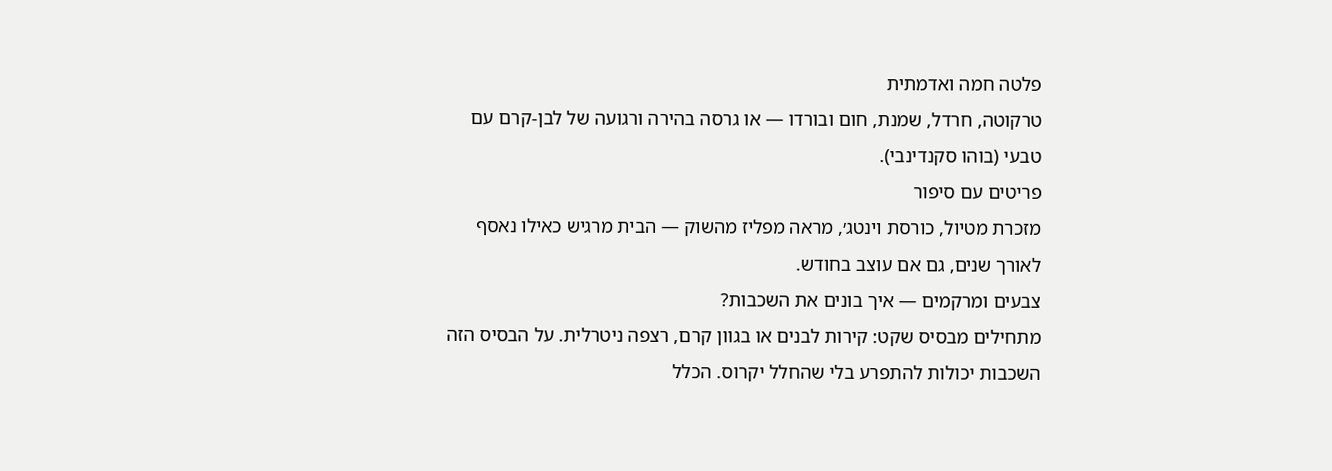פלטה חמה ואדמתית
טרקוטה, חרדל, שמנת, חום ובורדו — או גרסה בהירה ורגועה של לבן-קרם עם טבעי (בוהו סקנדינבי).
פריטים עם סיפור
מזכרת מטיול, כורסת וינטג׳, מראה מפליז מהשוק — הבית מרגיש כאילו נאסף לאורך שנים, גם אם עוצב בחודש.
צבעים ומרקמים — איך בונים את השכבות?
מתחילים מבסיס שקט: קירות לבנים או בגוון קרם, רצפה ניטרלית. על הבסיס הזה השכבות יכולות להתפרע בלי שהחלל יקרוס. הכלל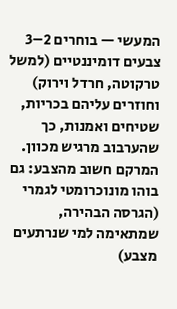המעשי — בוחרים 2–3 צבעים דומיננטיים (למשל טרקוטה, חרדל וירוק) וחוזרים עליהם בכריות, שטיחים ואמנות, כך שהערבוב מרגיש מכוון.
המרקם חשוב מהצבע: גם בוהו מונוכרומטי לגמרי (הגרסה הבהירה, שמתאימה למי שנרתעים מצבע)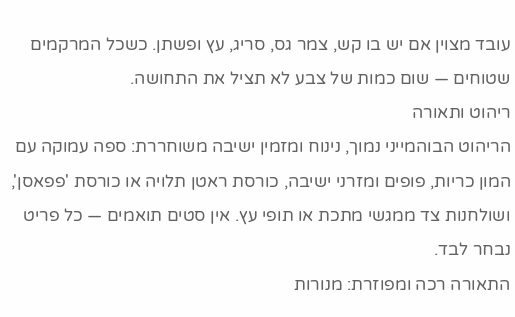עובד מצוין אם יש בו קש, צמר גס, סריג, עץ ופשתן. כשכל המרקמים שטוחים — שום כמות של צבע לא תציל את התחושה.
ריהוט ותאורה
הריהוט הבוהמייני נמוך, נינוח ומזמין ישיבה משוחררת: ספה עמוקה עם המון כריות, פופים ומזרני ישיבה, כורסת ראטן תלויה או כורסת 'פפאסן', ושולחנות צד ממגשי מתכת או תופי עץ. אין סטים תואמים — כל פריט נבחר לבד.
התאורה רכה ומפוזרת: מנורות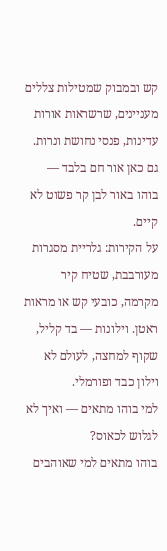קש ובמבוק שמטילות צללים מעניינים, שרשראות אורות עדינות, פנסי נחושת ונרות. גם כאן אור חם בלבד — בוהו באור לבן קר פשוט לא קיים.
על הקירות: גלריית מסגרות מעורבבת, שטיח קיר מקרמה, כובעי קש או מראות ראטן. וילונות — בד קליל, שקוף למחצה, לעולם לא וילון כבד ופורמלי.
למי בוהו מתאים — ואיך לא לגלוש לכאוס?
בוהו מתאים למי שאוהבים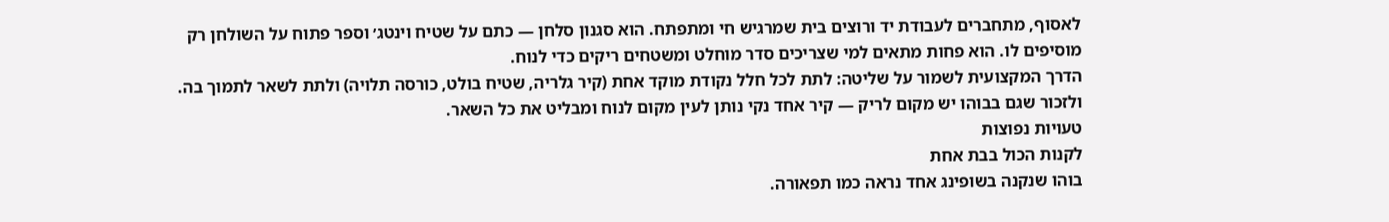לאסוף, מתחברים לעבודת יד ורוצים בית שמרגיש חי ומתפתח. הוא סגנון סלחן — כתם על שטיח וינטג׳ וספר פתוח על השולחן רק מוסיפים לו. הוא פחות מתאים למי שצריכים סדר מוחלט ומשטחים ריקים כדי לנוח.
הדרך המקצועית לשמור על שליטה: לתת לכל חלל נקודת מוקד אחת (קיר גלריה, שטיח בולט, כורסה תלויה) ולתת לשאר לתמוך בה. ולזכור שגם בבוהו יש מקום לריק — קיר אחד נקי נותן לעין מקום לנוח ומבליט את כל השאר.
טעויות נפוצות
לקנות הכול בבת אחת
בוהו שנקנה בשופינג אחד נראה כמו תפאורה.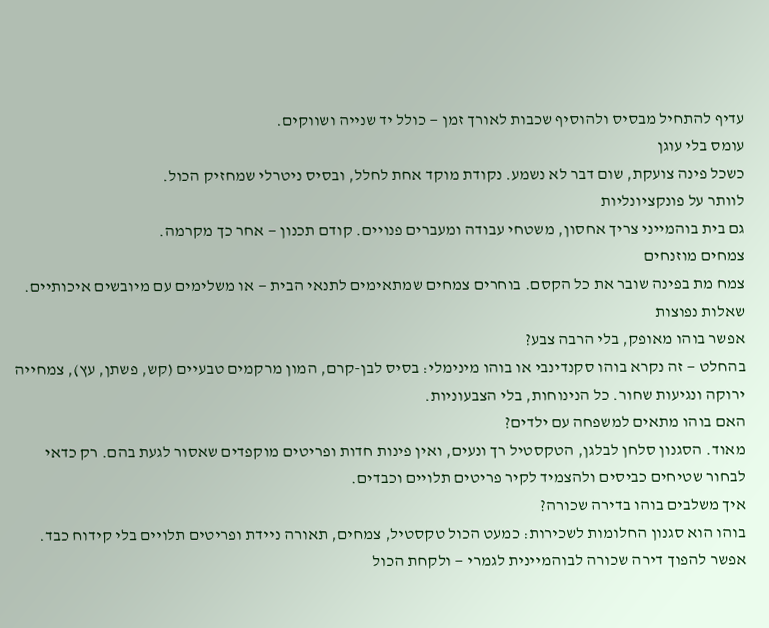עדיף להתחיל מבסיס ולהוסיף שכבות לאורך זמן — כולל יד שנייה ושווקים.
עומס בלי עוגן
כשכל פינה צועקת, שום דבר לא נשמע. נקודת מוקד אחת לחלל, ובסיס ניטרלי שמחזיק הכול.
לוותר על פונקציונליות
גם בית בוהמייני צריך אחסון, משטחי עבודה ומעברים פנויים. קודם תכנון — אחר כך מקרמה.
צמחים מוזנחים
צמח מת בפינה שובר את כל הקסם. בוחרים צמחים שמתאימים לתנאי הבית — או משלימים עם מיובשים איכותיים.
שאלות נפוצות
אפשר בוהו מאופק, בלי הרבה צבע?
בהחלט — זה נקרא בוהו סקנדינבי או בוהו מינימלי: בסיס לבן-קרם, המון מרקמים טבעיים (קש, פשתן, עץ), צמחייה ירוקה ונגיעות שחור. כל הנינוחות, בלי הצבעוניות.
האם בוהו מתאים למשפחה עם ילדים?
מאוד. הסגנון סלחן לבלגן, הטקסטיל רך ונעים, ואין פינות חדות ופריטים מוקפדים שאסור לגעת בהם. רק כדאי לבחור שטיחים כביסים ולהצמיד לקיר פריטים תלויים וכבדים.
איך משלבים בוהו בדירה שכורה?
בוהו הוא סגנון החלומות לשכירות: כמעט הכול טקסטיל, צמחים, תאורה ניידת ופריטים תלויים בלי קידוח כבד. אפשר להפוך דירה שכורה לבוהמיינית לגמרי — ולקחת הכול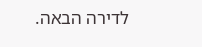לדירה הבאה.